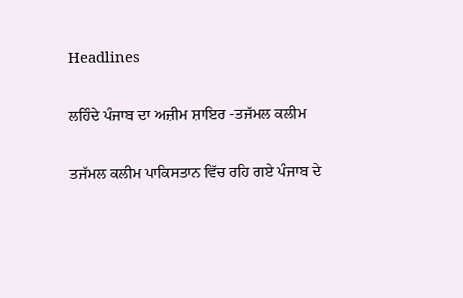Headlines

ਲਹਿੰਦੇ ਪੰਜਾਬ ਦਾ ਅਜ਼ੀਮ ਸ਼ਾਇਰ -ਤਜੱਮਲ ਕਲੀਮ

ਤਜੱਮਲ ਕਲੀਮ ਪਾਕਿਸਤਾਨ ਵਿੱਚ ਰਹਿ ਗਏ ਪੰਜਾਬ ਦੇ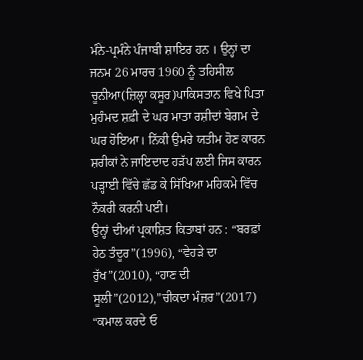ਮੰਨੇ-ਪ੍ਰਮੰਨੇ ਪੰਜਾਬੀ ਸ਼ਾਇਰ ਹਨ । ਉਨ੍ਹਾਂ ਦਾ ਜਨਮ 26 ਮਾਰਚ 1960 ਨੂੰ ਤਹਿਸੀਲ ਚੂਨੀਆ(ਜ਼ਿਲ੍ਹਾ ਕਸੂਰ)ਪਾਕਿਸਤਾਨ ਵਿਖੇ ਪਿਤਾ ਮੁਹੰਮਦ ਸ਼ਫ਼ੀ ਦੇ ਘਰ ਮਾਤਾ ਰਸ਼ੀਦਾਂ ਬੇਗਮ ਦੇ ਘਰ ਹੋਇਆ। ਨਿੱਕੀ ਉਮਰੇ ਯਤੀਮ ਹੋਣ ਕਾਰਨ ਸ਼ਰੀਕਾਂ ਨੇ ਜਾਇਦਾਦ ਹੜੱਪ ਲਈ ਜਿਸ ਕਾਰਨ ਪੜ੍ਹਾਈ ਵਿੱਚੇ ਛੱਡ ਕੇ ਸਿੱਖਿਆ ਮਹਿਕਮੇ ਵਿੱਚ ਨੌਕਰੀ ਕਰਨੀ ਪਈ।
ਉਨ੍ਹਾਂ ਦੀਆਂ ਪ੍ਰਕਾਸ਼ਿਤ ਕਿਤਾਬਾਂ ਹਨ : “ਬਰਫ਼ਾਂ ਹੇਠ ਤੰਦੂਰ”(1996), “ਵੇਹੜੇ ਦਾ ਰੁੱਖ”(2010), “ਹਾਣ ਦੀ ਸੂਲੀ”(2012),”ਚੀਕਦਾ ਮੰਜ਼ਰ”(2017) “ਕਮਾਲ ਕਰਦੇ ਓ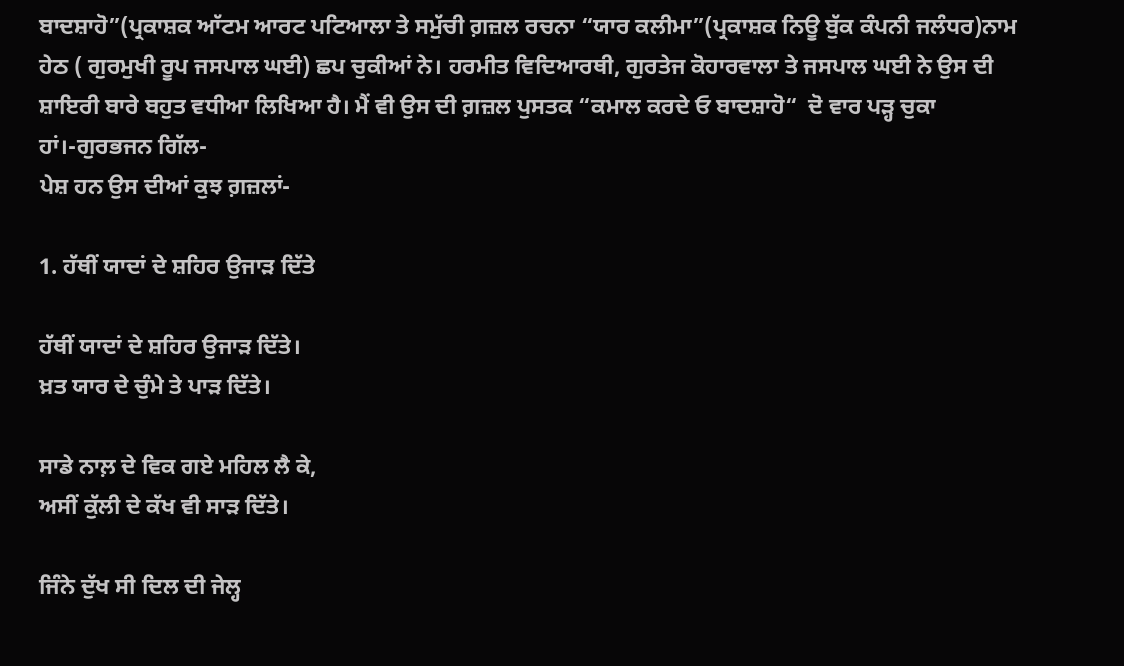ਬਾਦਸ਼ਾਹੋ”(ਪ੍ਰਕਾਸ਼ਕ ਆੱਟਮ ਆਰਟ ਪਟਿਆਲਾ ਤੇ ਸਮੁੱਚੀ ਗ਼ਜ਼ਲ ਰਚਨਾ “ਯਾਰ ਕਲੀਮਾ”(ਪ੍ਰਕਾਸ਼ਕ ਨਿਊ ਬੁੱਕ ਕੰਪਨੀ ਜਲੰਧਰ)ਨਾਮ ਹੇਠ ( ਗੁਰਮੁਖੀ ਰੂਪ ਜਸਪਾਲ ਘਈ) ਛਪ ਚੁਕੀਆਂ ਨੇ। ਹਰਮੀਤ ਵਿਦਿਆਰਥੀ, ਗੁਰਤੇਜ ਕੋਹਾਰਵਾਲਾ ਤੇ ਜਸਪਾਲ ਘਈ ਨੇ ਉਸ ਦੀ ਸ਼ਾਇਰੀ ਬਾਰੇ ਬਹੁਤ ਵਧੀਆ ਲਿਖਿਆ ਹੈ। ਮੈਂ ਵੀ ਉਸ ਦੀ ਗ਼ਜ਼ਲ ਪੁਸਤਕ “ਕਮਾਲ ਕਰਦੇ ਓ ਬਾਦਸ਼ਾਹੋ“  ਦੋ ਵਾਰ ਪੜ੍ਹ ਚੁਕਾ ਹਾਂ।-ਗੁਰਭਜਨ ਗਿੱਲ-
ਪੇਸ਼ ਹਨ ਉਸ ਦੀਆਂ ਕੁਝ ਗ਼ਜ਼ਲਾਂ-

1. ਹੱਥੀਂ ਯਾਦਾਂ ਦੇ ਸ਼ਹਿਰ ਉਜਾੜ ਦਿੱਤੇ

ਹੱਥੀਂ ਯਾਦਾਂ ਦੇ ਸ਼ਹਿਰ ਉਜਾੜ ਦਿੱਤੇ।
ਖ਼ਤ ਯਾਰ ਦੇ ਚੁੰਮੇ ਤੇ ਪਾੜ ਦਿੱਤੇ।

ਸਾਡੇ ਨਾਲ਼ ਦੇ ਵਿਕ ਗਏ ਮਹਿਲ ਲੈ ਕੇ,
ਅਸੀਂ ਕੁੱਲੀ ਦੇ ਕੱਖ ਵੀ ਸਾੜ ਦਿੱਤੇ।

ਜਿੰਨੇ ਦੁੱਖ ਸੀ ਦਿਲ ਦੀ ਜੇਲ੍ਹ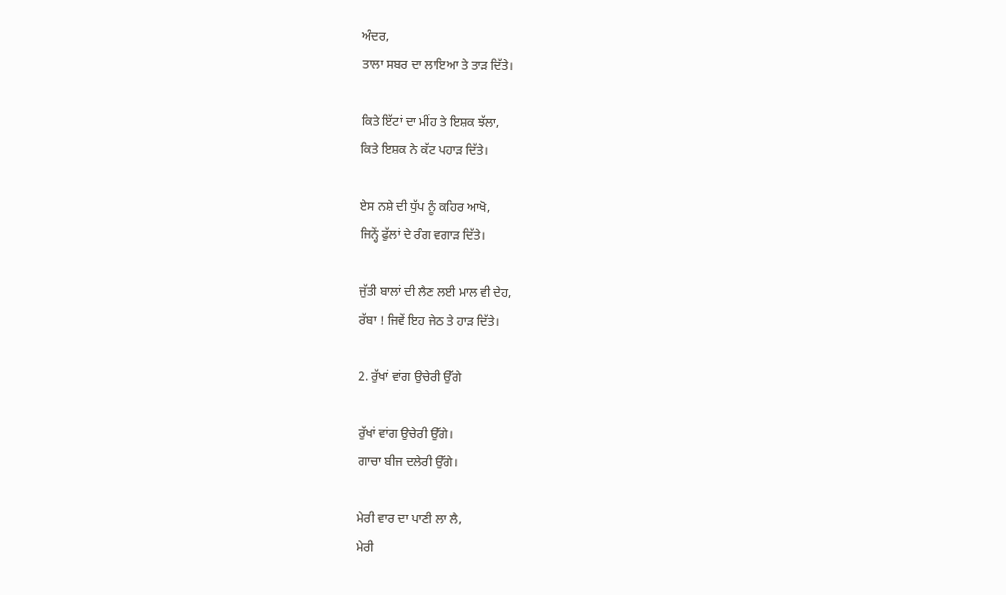ਅੰਦਰ,
ਤਾਲਾ ਸਬਰ ਦਾ ਲਾਇਆ ਤੇ ਤਾੜ ਦਿੱਤੇ।

ਕਿਤੇ ਇੱਟਾਂ ਦਾ ਮੀਂਹ ਤੇ ਇਸ਼ਕ ਝੱਲਾ,
ਕਿਤੇ ਇਸ਼ਕ ਨੇ ਕੱਟ ਪਹਾੜ ਦਿੱਤੇ।

ਏਸ ਨਸ਼ੇ ਦੀ ਧੁੱਪ ਨੂੰ ਕਹਿਰ ਆਖੋ,
ਜਿਨ੍ਹੇਂ ਫੁੱਲਾਂ ਦੇ ਰੰਗ ਵਗਾੜ ਦਿੱਤੇ।

ਜੁੱਤੀ ਬਾਲਾਂ ਦੀ ਲੈਣ ਲਈ ਮਾਲ ਵੀ ਦੇਹ,
ਰੱਬਾ ! ਜਿਵੇਂ ਇਹ ਜੇਠ ਤੇ ਹਾੜ ਦਿੱਤੇ।

2. ਰੁੱਖਾਂ ਵਾਂਗ ਉਚੇਰੀ ਉੱਗੇ

ਰੁੱਖਾਂ ਵਾਂਗ ਉਚੇਰੀ ਉੱਗੇ।
ਗਾਚਾ ਬੀਜ ਦਲੇਰੀ ਉੱਗੇ।

ਮੇਰੀ ਵਾਰ ਦਾ ਪਾਣੀ ਲਾ ਲੈ,
ਮੇਰੀ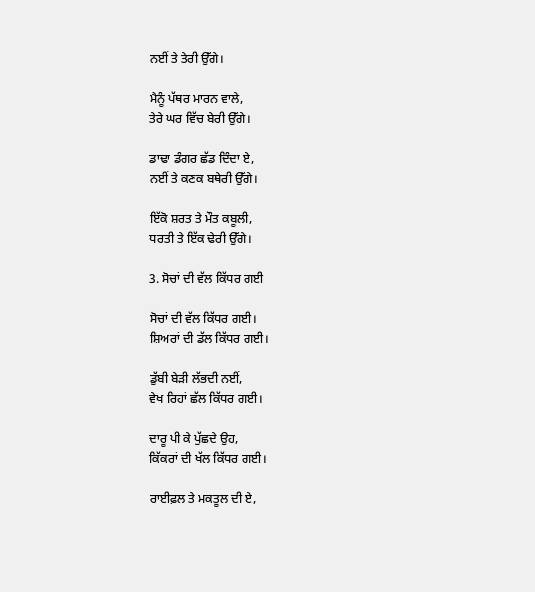ਨਈਂ ਤੇ ਤੇਰੀ ਉੱਗੇ।

ਮੈਨੂੰ ਪੱਥਰ ਮਾਰਨ ਵਾਲੇ,
ਤੇਰੇ ਘਰ ਵਿੱਚ ਬੇਰੀ ਉੱਗੇ।

ਡਾਢਾ ਡੰਗਰ ਛੱਡ ਦਿੰਦਾ ਏ,
ਨਈਂ ਤੇ ਕਣਕ ਬਥੇਰੀ ਉੱਗੇ।

ਇੱਕੋ ਸ਼ਰਤ ਤੇ ਮੌਤ ਕਬੂਲੀ,
ਧਰਤੀ ਤੇ ਇੱਕ ਢੇਰੀ ਉੱਗੇ।

3. ਸੋਚਾਂ ਦੀ ਵੱਲ ਕਿੱਧਰ ਗਈ

ਸੋਚਾਂ ਦੀ ਵੱਲ ਕਿੱਧਰ ਗਈ।
ਸ਼ਿਅਰਾਂ ਦੀ ਡੱਲ ਕਿੱਧਰ ਗਈ।

ਡੁੱਬੀ ਬੇੜੀ ਲੱਭਦੀ ਨਈਂ,
ਵੇਖ ਰਿਹਾਂ ਛੱਲ ਕਿੱਧਰ ਗਈ।

ਦਾਰੂ ਪੀ ਕੇ ਪੁੱਛਦੇ ਉਹ,
ਕਿੱਕਰਾਂ ਦੀ ਖੱਲ ਕਿੱਧਰ ਗਈ।

ਰਾਈਫ਼ਲ ਤੇ ਮਕਤੂਲ ਦੀ ਏ,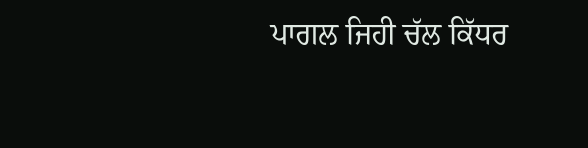ਪਾਗਲ ਜਿਹੀ ਚੱਲ ਕਿੱਧਰ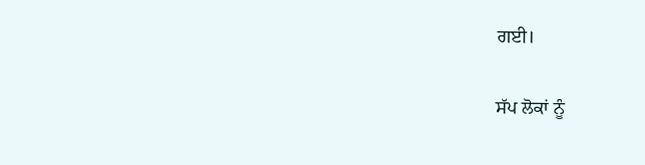ਗਈ।

ਸੱਪ ਲੋਕਾਂ ਨੂੰ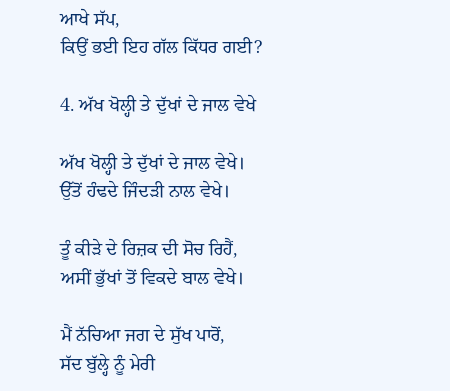ਆਖੇ ਸੱਪ,
ਕਿਉਂ ਭਈ ਇਹ ਗੱਲ ਕਿੱਧਰ ਗਈ?

4. ਅੱਖ ਖੋਲ੍ਹੀ ਤੇ ਦੁੱਖਾਂ ਦੇ ਜਾਲ ਵੇਖੇ

ਅੱਖ ਖੋਲ੍ਹੀ ਤੇ ਦੁੱਖਾਂ ਦੇ ਜਾਲ ਵੇਖੇ।
ਉੱਤੋਂ ਹੰਢਦੇ ਜਿੰਦੜੀ ਨਾਲ ਵੇਖੇ।

ਤੂੰ ਕੀੜੇ ਦੇ ਰਿਜ਼ਕ ਦੀ ਸੋਚ ਰਿਹੈਂ,
ਅਸੀਂ ਭੁੱਖਾਂ ਤੋਂ ਵਿਕਦੇ ਬਾਲ ਵੇਖੇ।

ਮੈਂ ਨੱਚਿਆ ਜਗ ਦੇ ਸੁੱਖ ਪਾਰੋਂ,
ਸੱਦ ਬੁੱਲ੍ਹੇ ਨੂੰ ਮੇਰੀ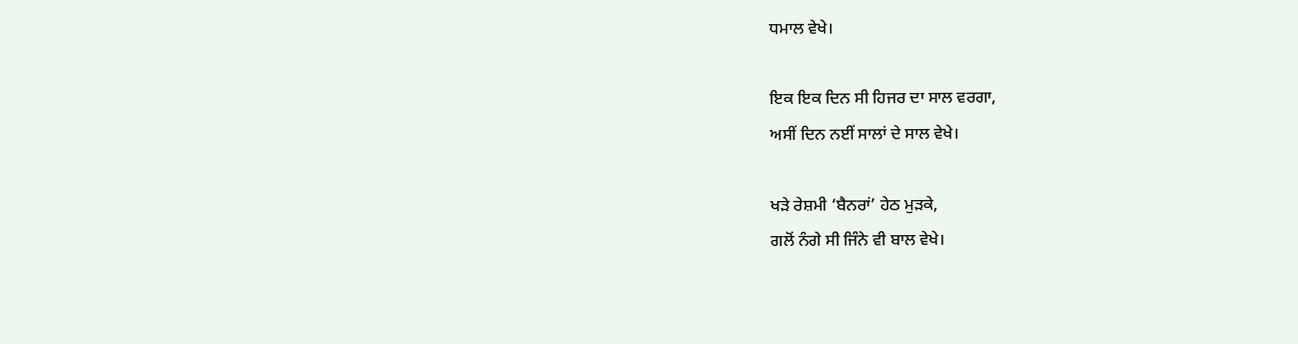ਧਮਾਲ ਵੇਖੇ।

ਇਕ ਇਕ ਦਿਨ ਸੀ ਹਿਜਰ ਦਾ ਸਾਲ ਵਰਗਾ,
ਅਸੀਂ ਦਿਨ ਨਈਂ ਸਾਲਾਂ ਦੇ ਸਾਲ ਵੇਖੇ।

ਖੜੇ ਰੇਸ਼ਮੀ ‘ਬੈਨਰਾਂ’ ਹੇਠ ਮੁੜਕੇ,
ਗਲੋਂ ਨੰਗੇ ਸੀ ਜਿੰਨੇ ਵੀ ਬਾਲ ਵੇਖੇ।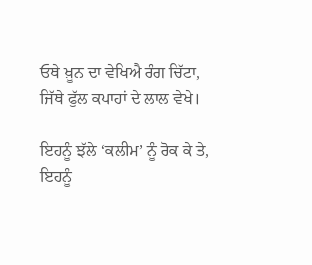ਓਥੇ ਖ਼ੂਨ ਦਾ ਵੇਖਿਐ ਰੰਗ ਚਿੱਟਾ,
ਜਿੱਥੇ ਫੁੱਲ ਕਪਾਹਾਂ ਦੇ ਲਾਲ ਵੇਖੇ।

ਇਹਨੂੰ ਝੱਲੇ ‘ਕਲੀਮ’ ਨੂੰ ਰੋਕ ਕੇ ਤੇ,
ਇਹਨੂੰ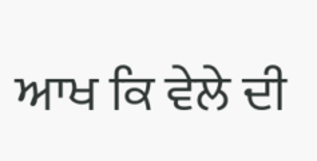ਆਖ ਕਿ ਵੇਲੇ ਦੀ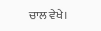ਚਾਲ ਵੇਖੇ।